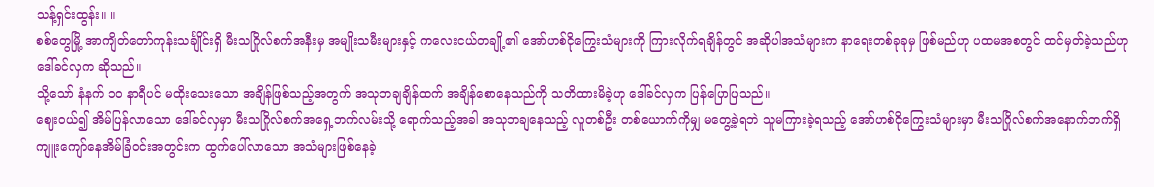သန့်ရှင်းထွန်း။ ။
စစ်တွေမြို့ အာကျိတ်တော်ကုန်းသင်္ချိုင်းရှိ မီးသဂြိုလ်စက်အနီးမှ အမျိုးသမီးများနှင့် ကလေးငယ်တချို့၏ အော်ဟစ်ငိုကြွေးသံများကို ကြားလိုက်ရချိန်တွင် အဆိုပါအသံများက နာရေးတစ်ခုခုမှ ဖြစ်မည်ဟု ပထမအစတွင် ထင်မှတ်ခဲ့သည်ဟု ဒေါ်ခင်လှက ဆိုသည်။
သို့သော် နံနက် ၁၀ နာရီပင် မထိုးသေးသော အချိန်ဖြစ်သည့်အတွက် အသုဘချချိန်ထက် အချိန်စောနေသည်ကို သတိထားမိခဲ့ဟု ဒေါ်ခင်လှက ပြန်ပြောပြသည်။
ဈေးဝယ်၍ အိမ်ပြန်လာသော ဒေါ်ခင်လှမှာ မီးသဂြိုလ်စက်အရှေ့ဘက်လမ်းသို့ ရောက်သည့်အခါ အသုဘချနေသည့် လူတစ်ဦး တစ်ယောက်ကိုမျှ မတွေ့ခဲ့ရဘဲ သူမကြားခဲ့ရသည့် အော်ဟစ်ငိုကြွေးသံများမှာ မီးသဂြိုလ်စက်အနောက်ဘက်ရှိ ကျူးကျော်နေအိမ်ခြံဝင်းအတွင်းက ထွက်ပေါ်လာသော အသံများဖြစ်နေခဲ့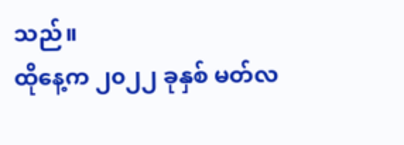သည်။
ထိုနေ့က ၂၀၂၂ ခုနှစ် မတ်လ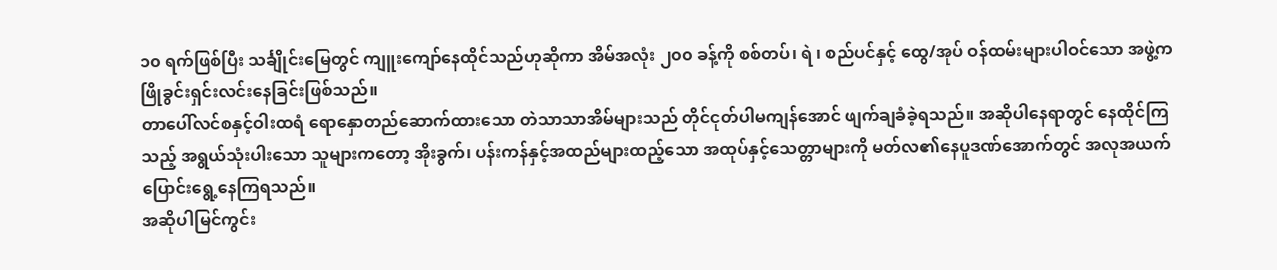၁၀ ရက်ဖြစ်ပြီး သင်္ချိုင်းမြေတွင် ကျူးကျော်နေထိုင်သည်ဟုဆိုကာ အိမ်အလုံး ၂၀၀ ခန့်ကို စစ်တပ်၊ ရဲ ၊ စည်ပင်နှင့် ထွေ/အုပ် ဝန်ထမ်းများပါဝင်သော အဖွဲ့က ဖြိုခွင်းရှင်းလင်းနေခြင်းဖြစ်သည်။
တာပေါ်လင်စနှင့်ဝါးထရံ ရောနှောတည်ဆောက်ထားသော တဲသာသာအိမ်များသည် တိုင်ငုတ်ပါမကျန်အောင် ဖျက်ချခံခဲ့ရသည်။ အဆိုပါနေရာတွင် နေထိုင်ကြသည့် အရွယ်သုံးပါးသော သူများကတော့ အိုးခွက်၊ ပန်းကန်နှင့်အထည်များထည့်သော အထုပ်နှင့်သေတ္တာများကို မတ်လ၏နေပူဒဏ်အောက်တွင် အလုအယက် ပြောင်းရွေ့နေကြရသည်။
အဆိုပါမြင်ကွင်း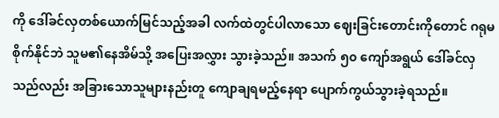ကို ဒေါ်ခင်လှတစ်ယောက်မြင်သည့်အခါ လက်ထဲတွင်ပါလာသော ဈေးခြင်းတောင်းကိုတောင် ဂရုမစိုက်နိုင်ဘဲ သူမ၏နေအိမ်သို့ အပြေးအလွှား သွားခဲ့သည်။ အသက် ၅၀ ကျော်အရွယ် ဒေါ်ခင်လှသည်လည်း အခြားသောသူများနည်းတူ ကျောချရမည့်နေရာ ပျောက်ကွယ်သွားခဲ့ရသည်။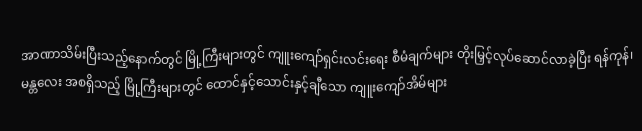အာဏာသိမ်းပြီးသည့်နောက်တွင် မြို့ကြီးများတွင် ကျူးကျော်ရှင်းလင်းရေး စီမံချက်များ တိုးမြှင့်လုပ်ဆောင်လာခဲ့ပြီး ရန်ကုန်၊မန္တလေး အစရှိသည့် မြို့ကြီးများတွင် ထောင်နှင့်သောင်းနှင့်ချီသော ကျူးကျော်အိမ်များ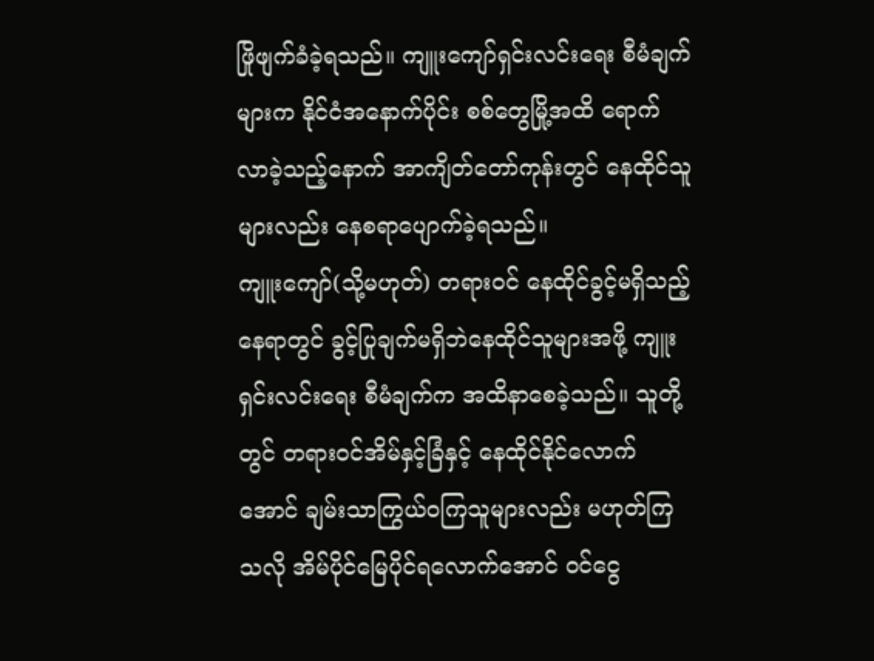ဖြိုဖျက်ခံခဲ့ရသည်။ ကျူးကျော်ရှင်းလင်းရေး စီမံချက်များက နိုင်ငံအနောက်ပိုင်း စစ်တွေမြို့အထိ ရောက်လာခဲ့သည့်နောက် အာကျိတ်တော်ကုန်းတွင် နေထိုင်သူများလည်း နေစရာပျောက်ခဲ့ရသည်။
ကျူးကျော်(သို့မဟုတ်) တရားဝင် နေထိုင်ခွင့်မရှိသည့် နေရာတွင် ခွင့်ပြုချက်မရှိဘဲနေထိုင်သူများအဖို့ ကျူးရှင်းလင်းရေး စီမံချက်က အထိနာစေခဲ့သည်။ သူတို့တွင် တရားဝင်အိမ်နှင့်ခြံနှင့် နေထိုင်နိုင်လောက်အောင် ချမ်းသာကြွယ်ဝကြသူများလည်း မဟုတ်ကြသလို အိမ်ပိုင်မြေပိုင်ရလောက်အောင် ဝင်ငွေ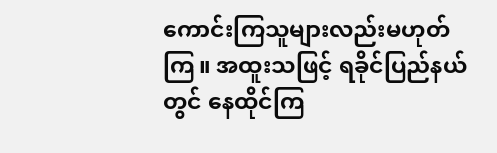ကောင်းကြသူများလည်းမဟုတ်ကြ။ အထူးသဖြင့် ရခိုင်ပြည်နယ်တွင် နေထိုင်ကြ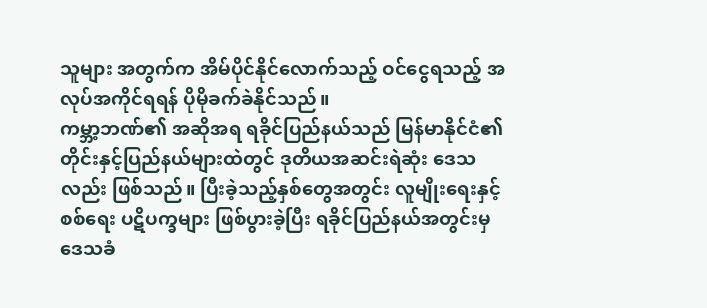သူများ အတွက်က အိမ်ပိုင်နိုင်လောက်သည့် ဝင်ငွေရသည့် အလုပ်အကိုင်ရရန် ပိုမိုခက်ခဲနိုင်သည်။
ကမ္ဘာ့ဘဏ်၏ အဆိုအရ ရခိုင်ပြည်နယ်သည် မြန်မာနိုင်ငံ၏ တိုင်းနှင့်ပြည်နယ်များထဲတွင် ဒုတိယအဆင်းရဲဆုံး ဒေသလည်း ဖြစ်သည်။ ပြီးခဲ့သည့်နှစ်တွေအတွင်း လူမျိုးရေးနှင့်စစ်ရေး ပဋိပက္ခများ ဖြစ်ပွားခဲ့ပြီး ရခိုင်ပြည်နယ်အတွင်းမှ ဒေသခံ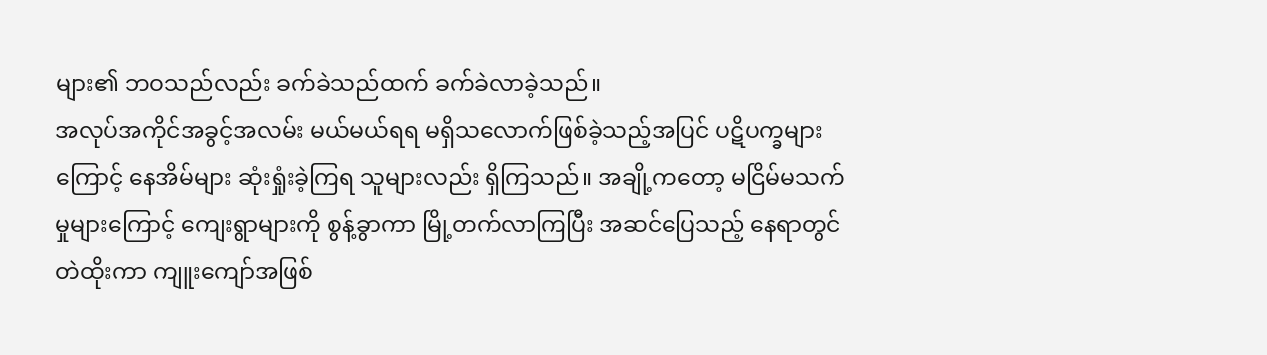များ၏ ဘဝသည်လည်း ခက်ခဲသည်ထက် ခက်ခဲလာခဲ့သည်။
အလုပ်အကိုင်အခွင့်အလမ်း မယ်မယ်ရရ မရှိသလောက်ဖြစ်ခဲ့သည့်အပြင် ပဋိပက္ခများကြောင့် နေအိမ်များ ဆုံးရှုံးခဲ့ကြရ သူများလည်း ရှိကြသည်။ အချို့ကတော့ မငြိမ်မသက်မှုများကြောင့် ကျေးရွာများကို စွန့်ခွာကာ မြို့တက်လာကြပြီး အဆင်ပြေသည့် နေရာတွင် တဲထိုးကာ ကျူးကျော်အဖြစ်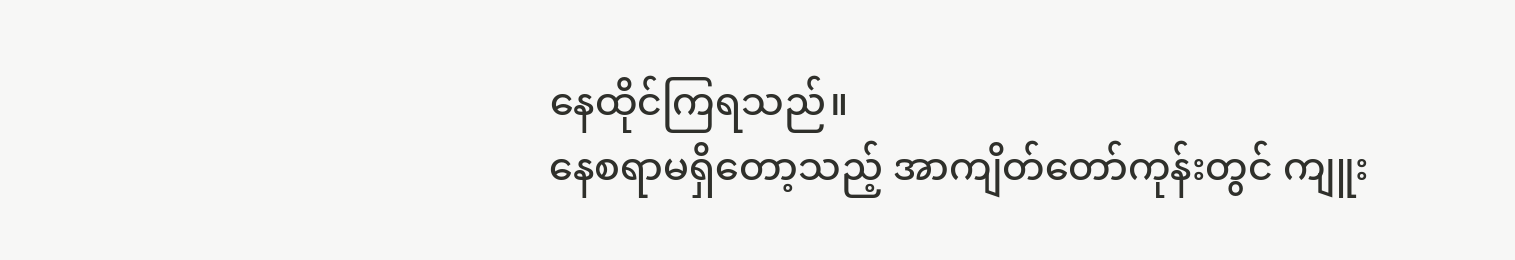နေထိုင်ကြရသည်။
နေစရာမရှိတော့သည့် အာကျိတ်တော်ကုန်းတွင် ကျူး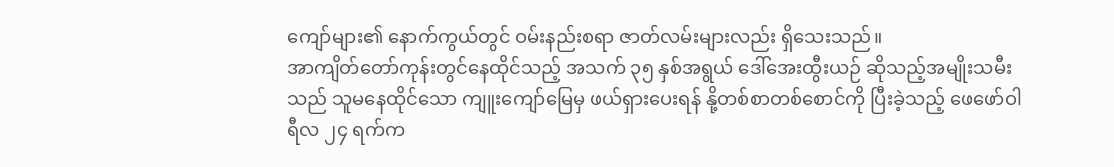ကျော်များ၏ နောက်ကွယ်တွင် ဝမ်းနည်းစရာ ဇာတ်လမ်းများလည်း ရှိသေးသည်။
အာကျိတ်တော်ကုန်းတွင်နေထိုင်သည့် အသက် ၃၅ နှစ်အရွယ် ဒေါ်အေးထွီးယဉ် ဆိုသည့်အမျိုးသမီးသည် သူမနေထိုင်သော ကျူးကျော်မြေမှ ဖယ်ရှားပေးရန် နို့တစ်စာတစ်စောင်ကို ပြီးခဲ့သည့် ဖေဖော်ဝါရီလ ၂၄ ရက်က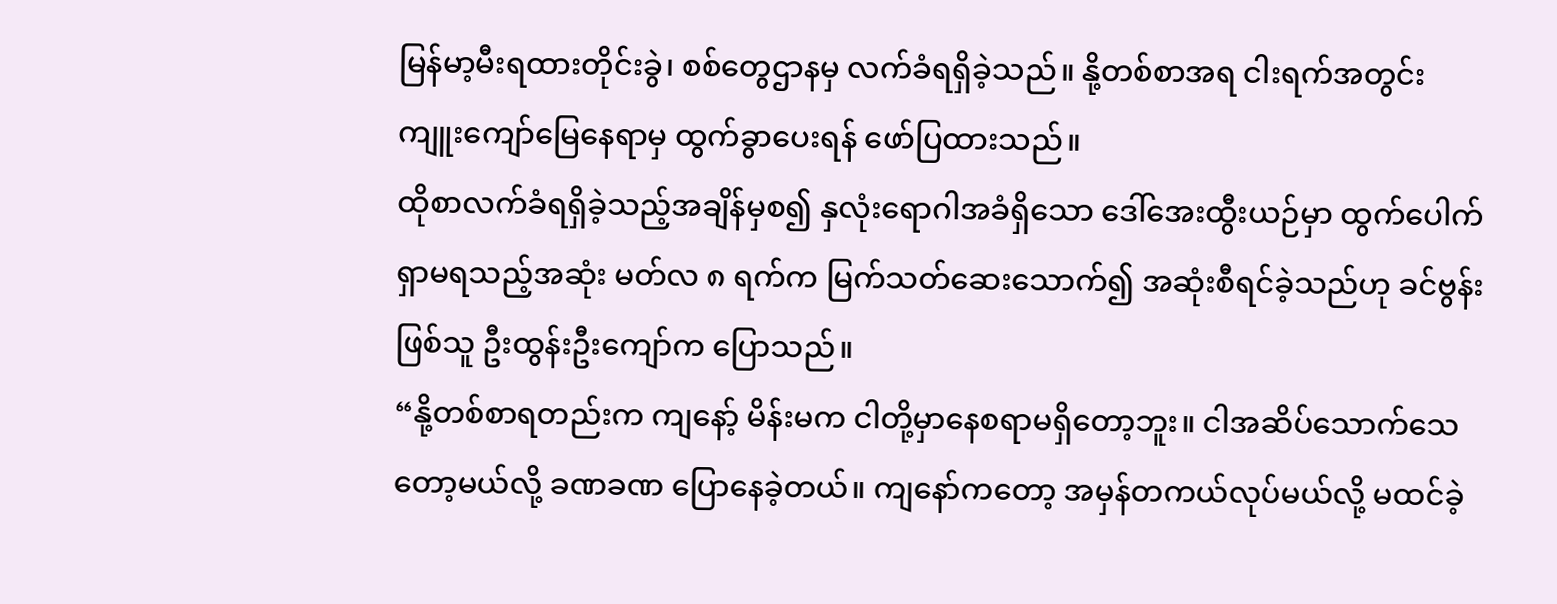မြန်မာ့မီးရထားတိုင်းခွဲ၊ စစ်တွေဌာနမှ လက်ခံရရှိခဲ့သည်။ နို့တစ်စာအရ ငါးရက်အတွင်း ကျူးကျော်မြေနေရာမှ ထွက်ခွာပေးရန် ဖော်ပြထားသည်။
ထိုစာလက်ခံရရှိခဲ့သည့်အချိန်မှစ၍ နှလုံးရောဂါအခံရှိသော ဒေါ်အေးထွီးယဉ်မှာ ထွက်ပေါက်ရှာမရသည့်အဆုံး မတ်လ ၈ ရက်က မြက်သတ်ဆေးသောက်၍ အဆုံးစီရင်ခဲ့သည်ဟု ခင်ဗွန်းဖြစ်သူ ဦးထွန်းဦးကျော်က ပြောသည်။
“နို့တစ်စာရတည်းက ကျနော့် မိန်းမက ငါတို့မှာနေစရာမရှိတော့ဘူး။ ငါအဆိပ်သောက်သေတော့မယ်လို့ ခဏခဏ ပြောနေခဲ့တယ်။ ကျနော်ကတော့ အမှန်တကယ်လုပ်မယ်လို့ မထင်ခဲ့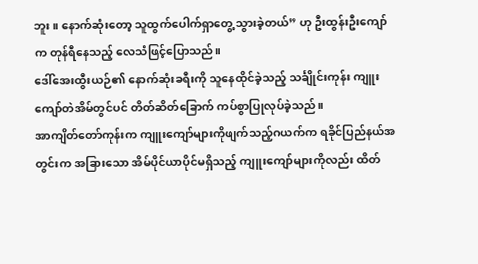ဘူး။ နောက်ဆုံးတော့ သူထွက်ပေါက်ရှာတွေ့ သွားခဲ့တယ်” ဟု ဦးထွန်းဦးကျော်က တုန်ရီနေသည့် လေသံဖြင့်ပြောသည်။
ဒေါ်အေးထွီးယဉ်၏ နောက်ဆုံးခရီးကို သူနေထိုင်ခဲ့သည့် သင်္ချိုင်းကုန်း ကျူးကျော်တဲအိမ်တွင်ပင် တိတ်ဆိတ်ခြောက် ကပ်စွာပြုလုပ်ခဲ့သည်။
အာကျိတ်တော်ကုန်းက ကျူးကျော်များကိုဖျက်သည့်ဂယက်က ရခိုင်ပြည်နယ်အတွင်းက အခြားသော အိမ်ပိုင်ယာပိုင်မရှိသည့် ကျူးကျော်များကိုလည်း ထိတ်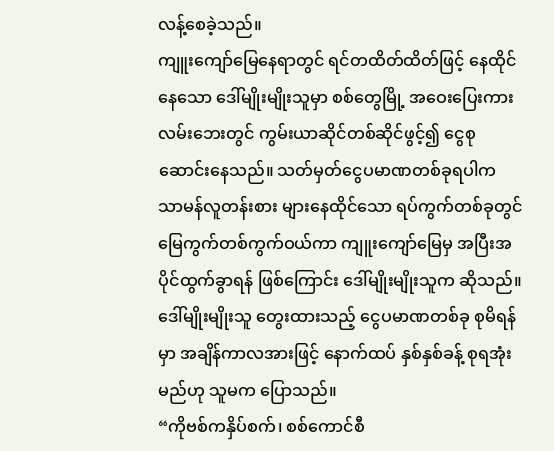လန့်စေခဲ့သည်။
ကျူးကျော်မြေနေရာတွင် ရင်တထိတ်ထိတ်ဖြင့် နေထိုင်နေသော ဒေါ်မျိုးမျိုးသူမှာ စစ်တွေမြို့ အဝေးပြေးကားလမ်းဘေးတွင် ကွမ်းယာဆိုင်တစ်ဆိုင်ဖွင့်၍ ငွေစုဆောင်းနေသည်။ သတ်မှတ်ငွေပမာဏတစ်ခုရပါက သာမန်လူတန်းစား များနေထိုင်သော ရပ်ကွက်တစ်ခုတွင် မြေကွက်တစ်ကွက်ဝယ်ကာ ကျူးကျော်မြေမှ အပြီးအပိုင်ထွက်ခွာရန် ဖြစ်ကြောင်း ဒေါ်မျိုးမျိုးသူက ဆိုသည်။
ဒေါ်မျိုးမျိုးသူ တွေးထားသည့် ငွေပမာဏတစ်ခု စုမိရန်မှာ အချိန်ကာလအားဖြင့် နောက်ထပ် နှစ်နှစ်ခန့် စုရအုံးမည်ဟု သူမက ပြောသည်။
“ကိုဗစ်ကနှိပ်စက်၊ စစ်ကောင်စီ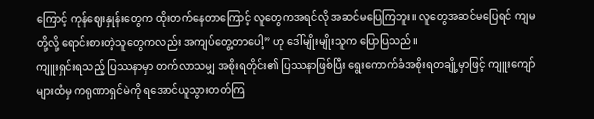ကြောင့် ကုန်ဈေးနှုန်းတွေက ထိုးတက်နေတာကြောင့် လူတွေကအရင်လို အဆင်မပြေကြဘူး။ လူတွေအဆင်မပြေရင် ကျမတို့လို့ ရောင်းစားတဲ့သူတွေကလည်း အကျပ်တွေ့တာပေါ့” ဟု ဒေါ်မျိုးမျိုးသူက ပြောပြသည်။
ကျူးရှင်းရသည့် ပြဿနာမှာ တက်လာသမျှ အစိုးရတိုင်း၏ ပြဿနာဖြစ်ပြီး ရွေးကောက်ခံအစိုးရတချို့မှာဖြင့် ကျူးကျော်များထံမှ ကရုဏာရှင်မဲကို ရအောင်ယူသွားတတ်ကြ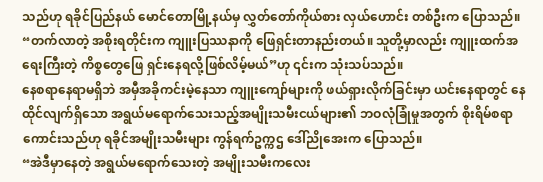သည်ဟု ရခိုင်ပြည်နယ် မောင်တောမြို့နယ်မှ လွှတ်တော်ကိုယ်စား လှယ်ဟောင်း တစ်ဦးက ပြောသည်။
“တက်လာတဲ့ အစိုးရတိုင်းက ကျူးပြဿနာကို ဖြေရှင်းတာနည်းတယ်။ သူတို့မှာလည်း ကျူးထက်အရေးကြီးတဲ့ ကိစ္စတွေဖြေ ရှင်းနေရလို့ဖြစ်လိမ့်မယ်”ဟု ၎င်းက သုံးသပ်သည်။
နေစရာနေရာမရှိဘဲ အမှီအခိုကင်းမဲ့နေသာ ကျူးကျော်များကို ဖယ်ရှားလိုက်ခြင်းမှာ ယင်းနေရာတွင် နေထိုင်လျက်ရှိသော အရွယ်မရောက်သေးသည့်အမျိုးသမီးငယ်များ၏ ဘဝလုံခြုံမှုအတွက် စိုးရိမ်စရာ ကောင်းသည်ဟု ရခိုင်အမျိုးသမီးများ ကွန်ရက်ဥက္ကဌ ဒေါ်ညိုအေးက ပြောသည်။
“အဲဒီမှာနေတဲ့ အရွယ်မရောက်သေးတဲ့ အမျိုးသမီးကလေး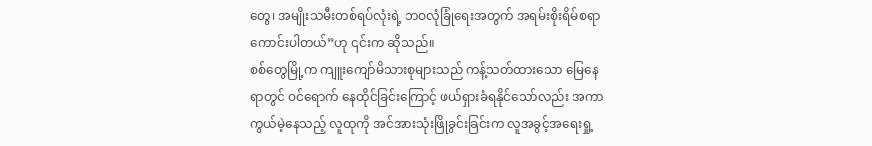တွေ၊ အမျိုးသမီးတစ်ရပ်လုံးရဲ့ ဘဝလုံခြုံရေးအတွက် အရမ်းစိုးရိမ်စရာကောင်းပါတယ်”ဟု ၎င်းက ဆိုသည်။
စစ်တွေမြို့က ကျူးကျော်မိသားစုများသည် ကန့်သတ်ထားသော မြေနေရာတွင် ဝင်ရောက် နေထိုင်ခြင်းကြောင့် ဖယ်ရှားခံရနိုင်သော်လည်း အကာကွယ်မဲ့နေသည့် လူထုကို အင်အားသုံးဖြိုခွင်းခြင်းက လူအခွင့်အရေးရှု့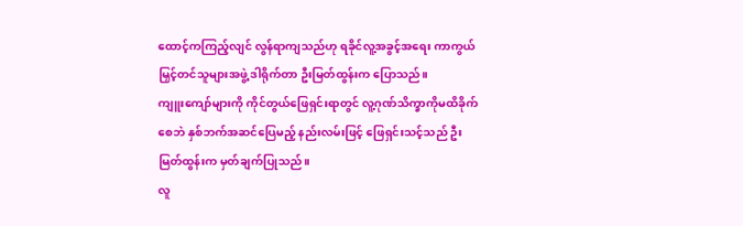ထောင့်ကကြည့်လျင် လွန်ရာကျသည်ဟု ရခိုင်လူ့အခွင့်အရေး ကာကွယ်မြှင့်တင်သူများအဖွဲ့ ဒါရိုက်တာ ဦးမြတ်ထွန်းက ပြောသည်။
ကျူးကျော်များကို ကိုင်တွယ်ဖြေရှင်းရာတွင် လူ့ဂုဏ်သိက္ခာကိုမထိခိုက်စေဘဲ နှစ်ဘက်အဆင်ပြေမည့် နည်းလမ်းဖြင့် ဖြေရှင်းသင့်သည် ဦးမြတ်ထွန်းက မှတ်ချက်ပြုသည်။
လူ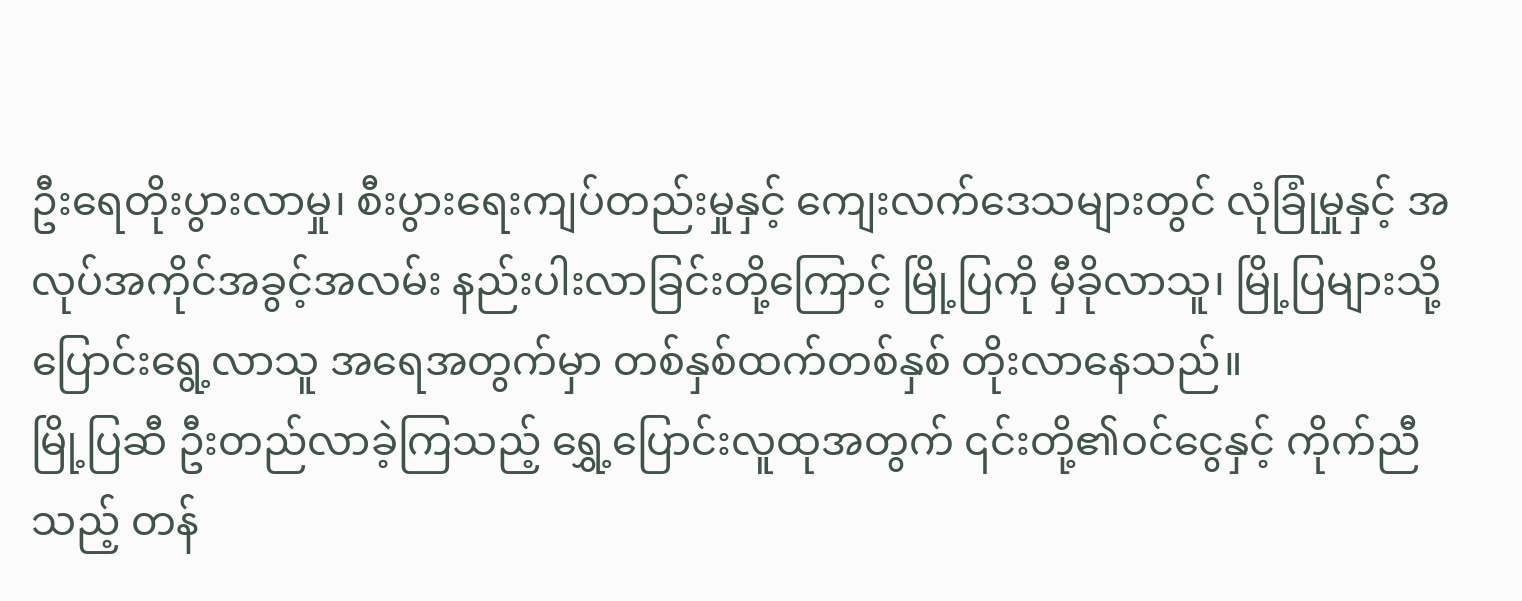ဦးရေတိုးပွားလာမှု၊ စီးပွားရေးကျပ်တည်းမှုနှင့် ကျေးလက်ဒေသများတွင် လုံခြုံမှုနှင့် အလုပ်အကိုင်အခွင့်အလမ်း နည်းပါးလာခြင်းတို့ကြောင့် မြို့ပြကို မှီခိုလာသူ၊ မြို့ပြများသို့ ပြောင်းရွေ့လာသူ အရေအတွက်မှာ တစ်နှစ်ထက်တစ်နှစ် တိုးလာနေသည်။
မြို့ပြဆီ ဦးတည်လာခဲ့ကြသည့် ရွှေ့ပြောင်းလူထုအတွက် ၎င်းတို့၏ဝင်ငွေနှင့် ကိုက်ညီသည့် တန်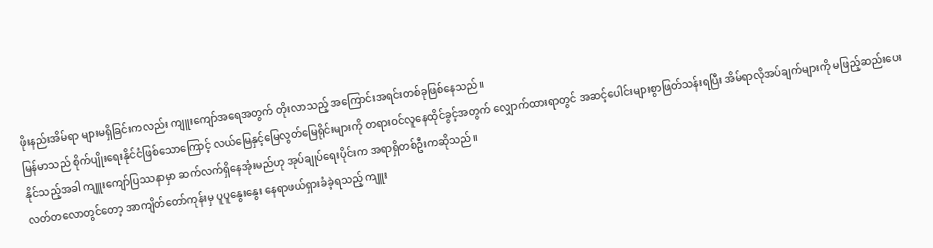ဖိုးနည်းအိမ်ရာ များမရှိခြင်းကလည်း ကျူးကျော်အရေအတွက် တိုးလာသည့် အကြောင်းအရင်းတစ်ခုဖြစ်နေသည်။
မြန်မာသည် စိုက်ပျိုးရေးနိုင်ငံဖြစ်သောကြောင့် လယ်မြေနှင့်မြေလွတ်မြေရိုင်းများကို တရားဝင်လူနေထိုင်ခွင့်အတွက် လျှောက်ထားရာတွင် အဆင့်ပေါင်းများစွာဖြတ်သန်းရပြီး အိမ်ရာလိုအပ်ချက်များကို မဖြည့်ဆည်းပေး နိုင်သည့်အခါ ကျူးကျော်ပြဿနာမှာ ဆက်လက်ရှိနေအုံးမည်ဟု အုပ်ချုပ်ရေးပိုင်းက အရာရှိတစ်ဦးကဆိုသည်။
လတ်တလောတွင်တော့ အာကျိတ်တော်ကုန်းမှ ပူပူနွေးနွေး နေရာဖယ်ရှားခံခဲ့ရသည့် ကျူး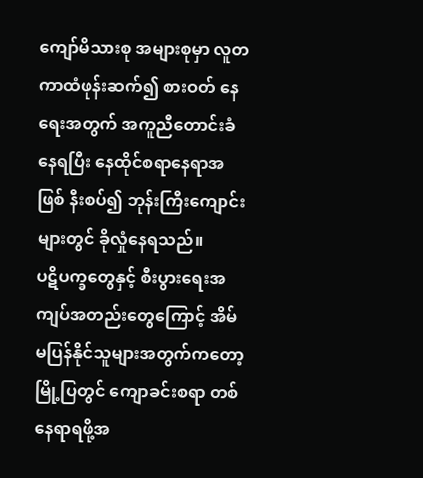ကျော်မိသားစု အများစုမှာ လူတကာထံဖုန်းဆက်၍ စားဝတ် နေရေးအတွက် အကူညီတောင်းခံနေရပြီး နေထိုင်စရာနေရာအဖြစ် နီးစပ်၍ ဘုန်းကြီးကျောင်းများတွင် ခိုလှုံနေရသည်။
ပဋိပက္ခတွေနှင့် စီးပွားရေးအကျပ်အတည်းတွေကြောင့် အိမ်မပြန်နိုင်သူများအတွက်ကတော့ မြို့ပြတွင် ကျောခင်းစရာ တစ်နေရာရဖို့အ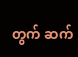တွက် ဆက်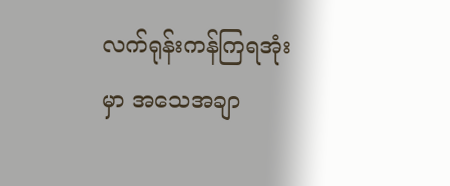လက်ရုန်းကန်ကြရအုံးမှာ အသေအချာ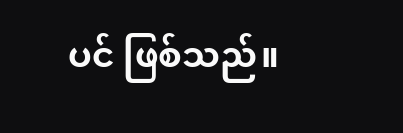ပင် ဖြစ်သည်။